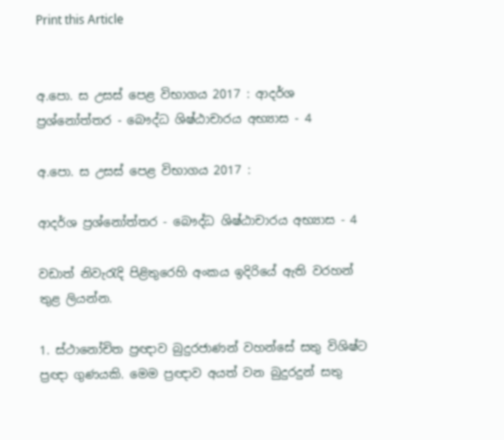Print this Article


අ.පො. ස උසස් පෙළ විභාගය 2017 : ආදර්ශ ප්‍රශ්නෝත්තර - බෞද්ධ ශිෂ්ඨාචාරය අභ්‍යාස - 4

අ.පො. ස උසස් පෙළ විභාගය 2017 :

ආදර්ශ ප්‍රශ්නෝත්තර - බෞද්ධ ශිෂ්ඨාචාරය අභ්‍යාස - 4

වඩාත් නිවැරැදි පිළිතුරෙහි අංකය ඉදිරියේ ඇති වරහන් තුළ ලියන්න.

1. ස්ථානෝචිත ප්‍රඥාව බුදුරජාණන් වහන්සේ සතු විශිෂ්ට ප්‍රඥා ගුණයකි. මෙම ප්‍රඥාව අයත් වන බුදුරදුන් සතු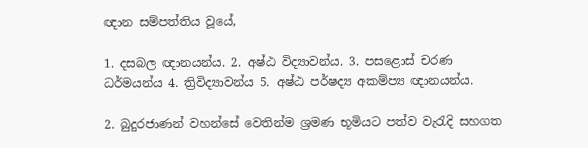ඥාන සම්පත්තිය වූයේ,

1. දසබල ඥානයන්ය. 2. අෂ්ඨ විද්‍යාවන්ය. 3. පසළොස් චරණ ධර්මයන්ය 4. ත්‍රිවිද්‍යාවන්ය 5. අෂ්ඨ පර්ෂද්‍ය අකම්ප්‍ය ඥානයන්ය.

2. බුදුරජාණන් වහන්සේ වෙතින්ම ශ්‍රමණ භූමියට පත්ව වැරැදි සහගත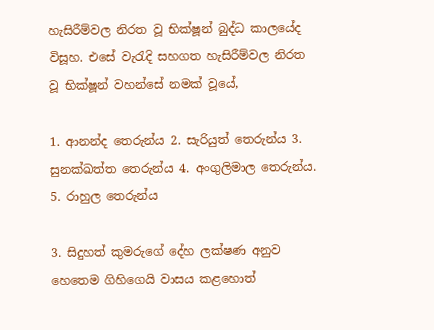හැසිරීම්වල නිරත වූ භික්ෂූන් බුද්ධ කාලයේද විසූහ. එසේ වැරැදි සහගත හැසිරීම්වල නිරත වූ භික්ෂූන් වහන්සේ නමක් වූයේ,

1. ආනන්ද තෙරුන්ය 2. සැරියුත් තෙරුන්ය 3. සුනක්ඛත්ත තෙරුන්ය 4. අංගුලිමාල තෙරුන්ය. 5. රාහුල තෙරුන්ය

3. සිදුහත් කුමරුගේ දේහ ලක්ෂණ අනුව හෙතෙම ගිහිගෙයි වාසය කළහොත්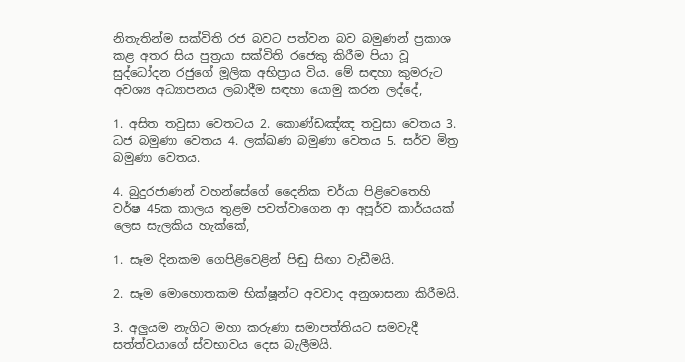නිතැතින්ම සක්විති රජ බවට පත්වන බව බමුණන් ප්‍රකාශ කළ අතර සිය පුත්‍රයා සක්විති රජෙකු කිරීම පියා වූ සුද්ධෝදන රජුගේ මූලික අභිප්‍රාය විය. මේ සඳහා කුමරුට අවශ්‍ය අධ්‍යාපනය ලබාදීම සඳහා යොමු කරන ලද්දේ,

1. අසිත තවුසා වෙතටය 2. කොණ්ඩඤ්ඤ තවුසා වෙතය 3. ධජ බමුණා වෙතය 4. ලක්ඛණ බමුණා වෙතය 5. සර්ව මිත්‍ර බමුණා වෙතය.

4. බුදුරජාණන් වහන්සේගේ දෛනික චර්යා පිළිවෙතෙහි වර්ෂ 45ක කාලය තුළම පවත්වාගෙන ආ අපූර්ව කාර්යයක් ලෙස සැලකිය හැක්කේ,

1. සෑම දිනකම ගෙපිළිවෙළින් පිඬු සිඟා වැඩීමයි.

2. සෑම මොහොතකම භික්ෂූන්ට අවවාද අනුශාසනා කිරීමයි.

3. අලුයම නැගිට මහා කරුණා සමාපත්තියට සමවැදී සත්ත්වයාගේ ස්වභාවය දෙස බැලීමයි.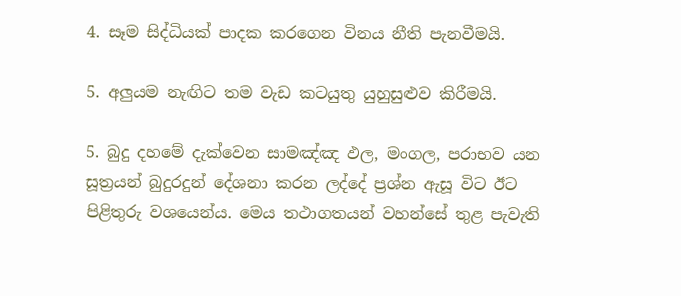4. සෑම සිද්ධියක් පාදක කරගෙන විනය නීති පැනවීමයි.

5. අලුයම නැඟිට තම වැඩ කටයුතු යුහුසුළුව කිරීමයි.

5. බුදු දහමේ දැක්වෙන සාමඤ්ඤ ඵල, මංගල, පරාභව යන සූත්‍රයන් බුදුරදුන් දේශනා කරන ලද්දේ ප්‍රශ්න ඇසූ විට ඊට පිළිතුරු වශයෙන්ය. මෙය තථාගතයන් වහන්සේ තුළ පැවැති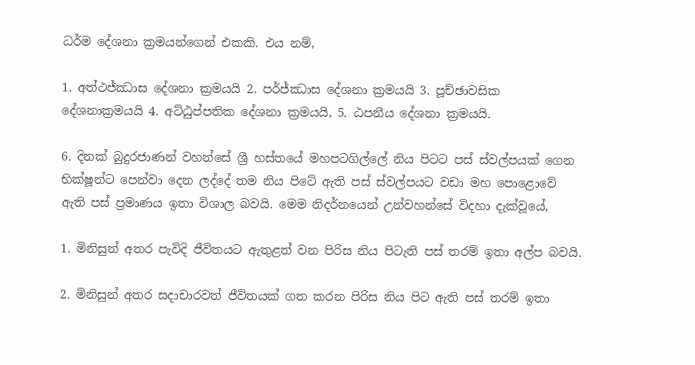ධර්ම දේශනා ක්‍රමයන්ගෙන් එකකි. එය නම්,

1. අත්ථජ්ඣාස දේශනා ක්‍රමයයි 2. පර්ජ්ඣාස දේශනා ක්‍රමයයි 3. පූච්ඡාවසික දේශනාක්‍රමයයි 4. අට්ඨුප්පතික දේශනා ක්‍රමයයි, 5. ඨපනීය දේශනා ක්‍රමයයි.

6. දිනක් බුදුරජාණන් වහන්සේ ශ්‍රී හස්තයේ මහපටගිල්ලේ නිය පිටට පස් ස්වල්පයක් ගෙන භික්ෂූන්ට පෙන්වා දෙන ලද්දේ තම නිය පිටේ ඇති පස් ස්වල්පයට වඩා මහ පොළොවේ ඇති පස් ප්‍රමාණය ඉතා විශාල බවයි. මෙම නිදර්නයෙන් උන්වහන්සේ විදහා දැක්වූයේ,

1. මිනිසුන් අතර පැවිදි ජීවිතයට ඇතුළත් වන පිරිස නිය පිටැති පස් තරම් ඉතා අල්ප බවයි.

2. මිනිසුන් අතර සදාචාරවත් ජීවිතයක් ගත කරන පිරිස නිය පිට ඇති පස් තරම් ඉතා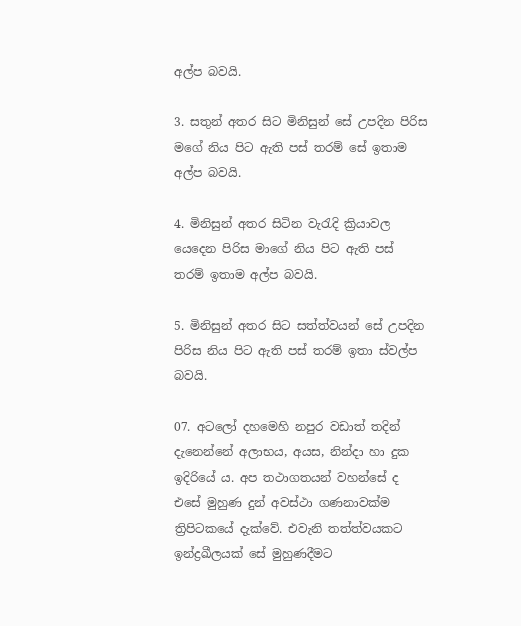අල්ප බවයි.

3. සතුන් අතර සිට මිනිසුන් සේ උපදින පිරිස මගේ නිය පිට ඇති පස් තරම් සේ ඉතාම අල්ප බවයි.

4. මිනිසුන් අතර සිටින වැරැදි ක්‍රියාවල යෙදෙන පිරිස මාගේ නිය පිට ඇති පස් තරම් ඉතාම අල්ප බවයි.

5. මිනිසුන් අතර සිට සත්ත්වයන් සේ උපදින පිරිස නිය පිට ඇති පස් තරම් ඉතා ස්වල්ප බවයි.

07. අටලෝ දහමෙහි නපුර වඩාත් තදින් දැනෙන්නේ අලාභය, අයස, නින්දා හා දුක ඉදිරියේ ය. අප තථාගතයන් වහන්සේ ද එසේ මුහුණ දුන් අවස්ථා ගණනාවක්ම ත්‍රිපිටකයේ දැක්වේ. එවැනි තත්ත්වයකට ඉන්ද්‍රඛීලයක් සේ මුහුණදීමට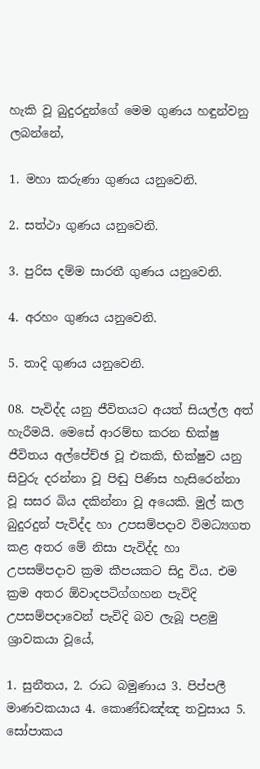හැකි වූ බුදුරදුන්ගේ මෙම ගුණය හඳුන්වනු ලබන්නේ,

1. මහා කරුණා ගුණය යනුවෙනි.

2. සත්ථා ගුණය යනුවෙනි.

3. පුරිස දම්ම සාරතී ගුණය යනුවෙනි.

4. අරහං ගුණය යනුවෙනි.

5. තාදි ගුණය යනුවෙනි.

08. පැවිද්ද යනු ජීවිතයට අයත් සියල්ල අත් හැරීමයි. මෙසේ ආරම්භ කරන භික්ෂු ජීවිතය අල්පේච්ඡ වූ එකකි, භික්ෂුව යනු සිවුරු දරන්නා වූ පිඬු පිණිස හැසිරෙන්නා වූ සසර බිය දකින්නා වූ අයෙකි. මුල් කල බුදුරදුන් පැවිද්ද හා උපසම්පදාව විමධ්‍යගත කළ අතර මේ නිසා පැවිද්ද හා උපසම්පදාව ක්‍රම කීපයකට සිදු විය. එම ක්‍රම අතර ඕවාදපටිග්ගහන පැවිදි උපසම්පදාවෙන් පැවිදි බව ලැබූ පළමු ශ්‍රාවකයා වූයේ,

1. සුනීතය, 2. රාධ බමුණාය 3. පිප්පලී මාණවකයාය 4. කොණ්ඩඤ්ඤ තවුසාය 5. සෝපාකය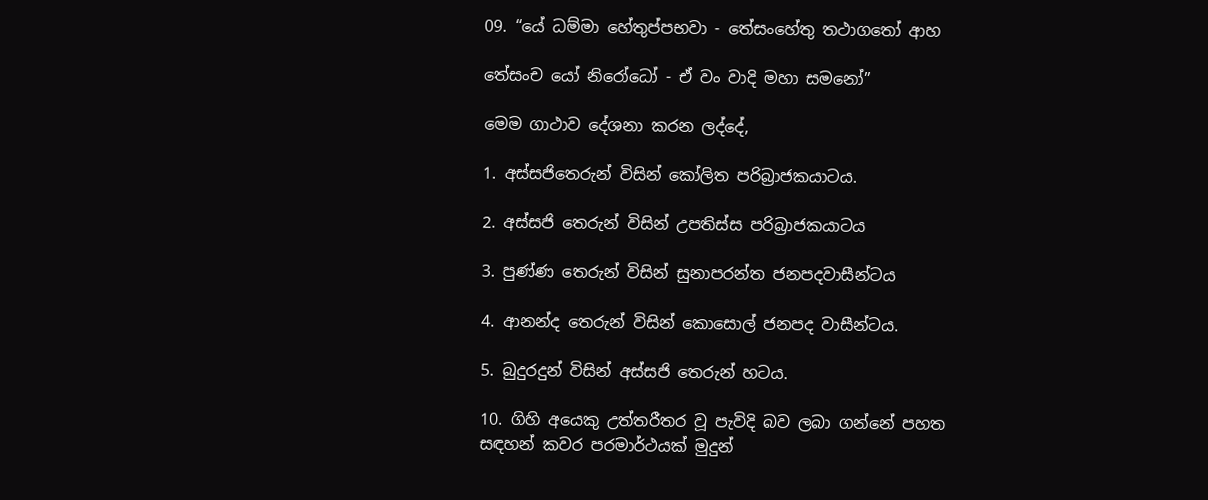09. “යේ ධම්මා හේතුප්පභවා - තේසංහේතු තථාගතෝ ආහ

තේසංච යෝ නිරෝධෝ - ඒ වං වාදි මහා සමනෝ”

මෙම ගාථාව දේශනා කරන ලද්දේ,

1. අස්සජිතෙරුන් විසින් කෝලිත පරිබ්‍රාජකයාටය.

2. අස්සජි තෙරුන් විසින් උපතිස්ස පරිබ්‍රාජකයාටය

3. පුණ්ණ තෙරුන් විසින් සුනාපරන්ත ජනපදවාසීන්ටය

4. ආනන්ද තෙරුන් විසින් කොසොල් ජනපද වාසීන්ටය.

5. බුදුරදුන් විසින් අස්සජි තෙරුන් හටය.

10. ගිහි අයෙකු උත්තරීතර වූ පැවිදි බව ලබා ගන්නේ පහත සඳහන් කවර පරමාර්ථයක් මුදුන්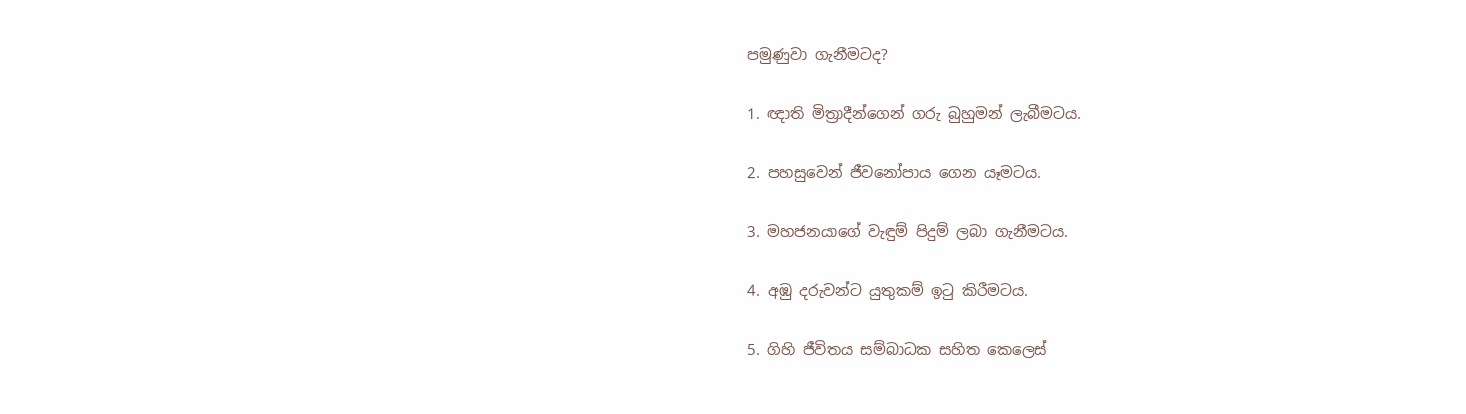පමුණුවා ගැනීමටද?

1. ඥාති මිත්‍රාදීන්ගෙන් ගරු බුහුමන් ලැබීමටය.

2. පහසුවෙන් ජීවනෝපාය ගෙන යෑමටය.

3. මහජනයාගේ වැඳුම් පිදුම් ලබා ගැනීමටය.

4. අඹු දරුවන්ට යුතුකම් ඉටු කිරීමටය.

5. ගිහි ජීවිතය සම්බාධක සහිත කෙලෙස්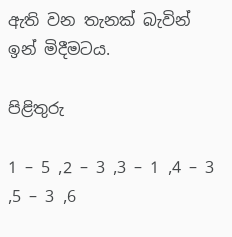ඇති වන තැනක් බැවින් ඉන් මිදීමටය.

පිළිතුරු

1 – 5 ,2 – 3 ,3 – 1 ,4 – 3 ,5 – 3 ,6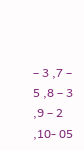– 3 ,7 – 5 ,8 – 3 ,9 – 2 ,10- 05